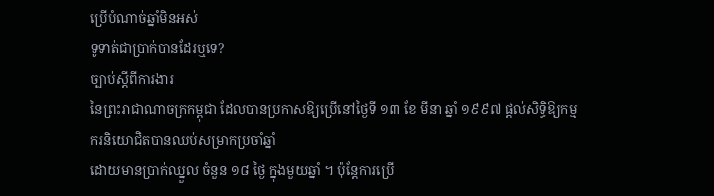ប្រើបំណាច់ឆ្នាំមិនអស់
ទូទាត់ជាប្រាក់បានដែរឬទេ?
ច្បាប់ស្ដីពីការងារ
នៃព្រះរាជាណាចក្រកម្ពុជា ដែលបានប្រកាសឱ្យប្រើនៅថ្ងៃទី ១៣ ខែ មីនា ឆ្នាំ ១៩៩៧ ផ្ដល់សិទ្ធិឱ្យកម្មករនិយោជិតបានឈប់សម្រាកប្រចាំឆ្នាំ
ដោយមានប្រាក់ឈ្នួល ចំនួន ១៨ ថ្ងៃ ក្នុងមួយឆ្នាំ ។ ប៉ុន្តែការប្រើ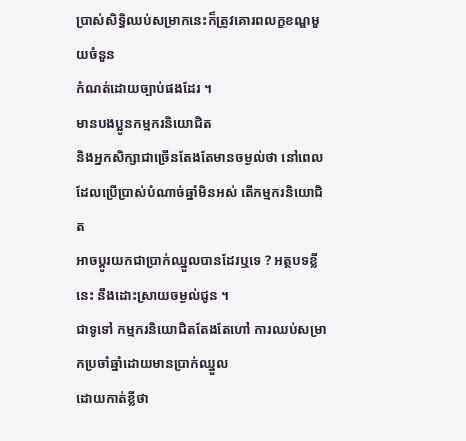ប្រាស់សិទ្ធិឈប់សម្រាកនេះក៏ត្រូវគោរពលក្ខខណ្ឌមួយចំនួន
កំណត់ដោយច្បាប់ផងដែរ ។
មានបងប្អូនកម្មករនិយោជិត
និងអ្នកសិក្សាជាច្រើនតែងតែមានចម្ងល់ថា នៅពេលដែលប្រើប្រាស់បំណាច់ឆ្នាំមិនអស់ តើកម្មករនិយោជិត
អាចប្ដូរយកជាប្រាក់ឈ្នួលបានដែរឬទេ ? អត្ថបទខ្លីនេះ នឹងដោះស្រាយចម្ងល់ជូន ។
ជាទូទៅ កម្មករនិយោជិតតែងតែហៅ ការឈប់សម្រាកប្រចាំឆ្នាំដោយមានប្រាក់ឈ្នួល
ដោយកាត់ខ្លីថា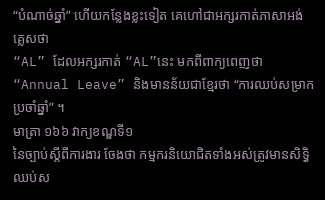“បំណាច់ឆ្នាំ” ហើយកន្លែងខ្លះទៀត គេហៅជាអក្សរកាត់ភាសាអង់គ្លេសថា
“AL” ដែលអក្សរកាត់ “AL”នេះ មកពីពាក្យពេញថា
“Annual Leave” និងមានន័យជាខ្មែរថា “ការឈប់សម្រាកប្រចាំឆ្នាំ” ។
មាត្រា ១៦៦ វាក្យខណ្ឌទី១
នៃច្បាប់ស្ដីពីការងារ ចែងថា កម្មករនិយោជិតទាំងអស់ត្រូវមានសិទ្ធិឈប់ស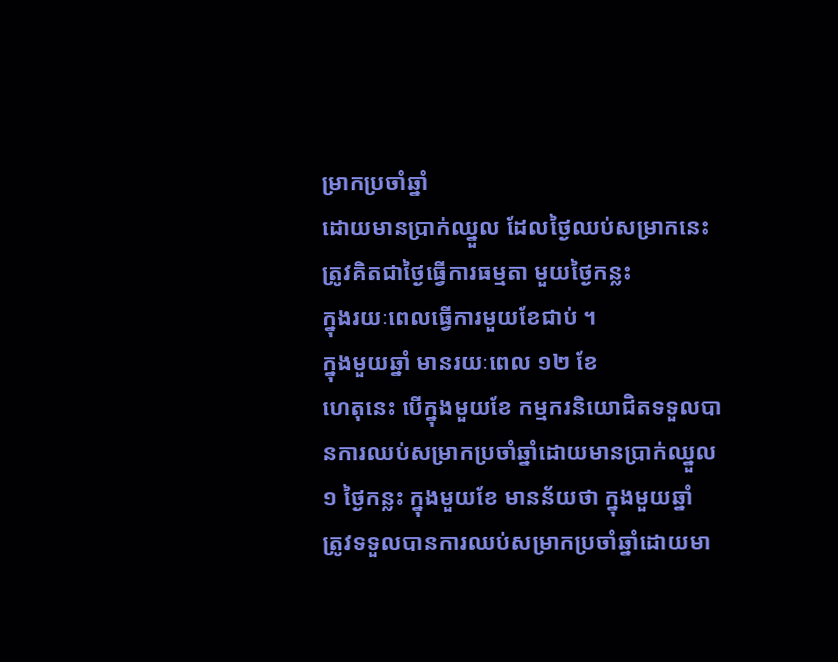ម្រាកប្រចាំឆ្នាំ
ដោយមានប្រាក់ឈ្នួល ដែលថ្ងៃឈប់សម្រាកនេះ ត្រូវគិតជាថ្ងៃធ្វើការធម្មតា មួយថ្ងៃកន្លះ
ក្នុងរយៈពេលធ្វើការមួយខែជាប់ ។
ក្នុងមួយឆ្នាំ មានរយៈពេល ១២ ខែ
ហេតុនេះ បើក្នុងមួយខែ កម្មករនិយោជិតទទួលបានការឈប់សម្រាកប្រចាំឆ្នាំដោយមានប្រាក់ឈ្នួល
១ ថ្ងៃកន្លះ ក្នុងមួយខែ មានន័យថា ក្នុងមួយឆ្នាំ
ត្រូវទទួលបានការឈប់សម្រាកប្រចាំឆ្នាំដោយមា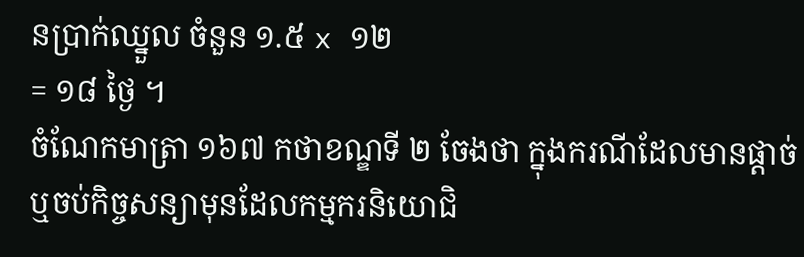នប្រាក់ឈ្នួល ចំនួន ១.៥ x ១២
= ១៨ ថ្ងៃ ។
ចំណែកមាត្រា ១៦៧ កថាខណ្ឌទី ២ ចែងថា ក្នុងករណីដែលមានផ្ដាច់
ឬចប់កិច្ចសន្យាមុនដែលកម្មករនិយោជិ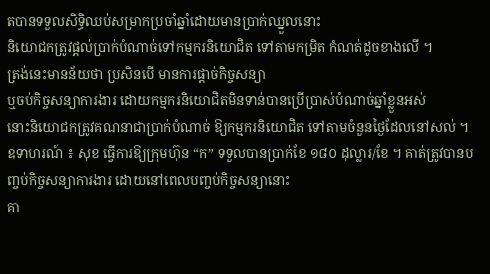តបានទទួលសិទ្ធិឈប់សម្រាកប្រចាំឆ្នាំដោយមានប្រាក់ឈ្នួលនោះ
និយោជកត្រូវផ្ដល់ប្រាក់បំណាច់ទៅកម្មករនិយោជិត ទៅតាមកម្រិត កំណត់ដូចខាងលើ ។
ត្រង់នេះមានន័យថា ប្រសិនបើ មានការផ្ដាច់កិច្ចសន្យា
ឬចប់កិច្ចសន្យាការងារ ដោយកម្មករនិយោជិតមិនទាន់បានប្រើប្រាស់បំណាច់ឆ្នាំខ្លួនអស់
នោះនិយោជកត្រូវគណនាជាប្រាក់បំណាច់ ឱ្យកម្មករនិយោជិត ទៅតាមចំនួនថ្ងៃដែលនៅសល់ ។
ឧទាហរណ៍ ៖ សុខ ធ្វើការឱ្យក្រុមហ៊ុន “ក” ទទួលបានប្រាក់ខែ ១៨០ ដុល្លារ/ខែ ។ គាត់ត្រូវបានបញ្ចប់កិច្ចសន្យាការងារ ដោយនៅពេលបញ្ចប់កិច្ចសន្យានោះ
គា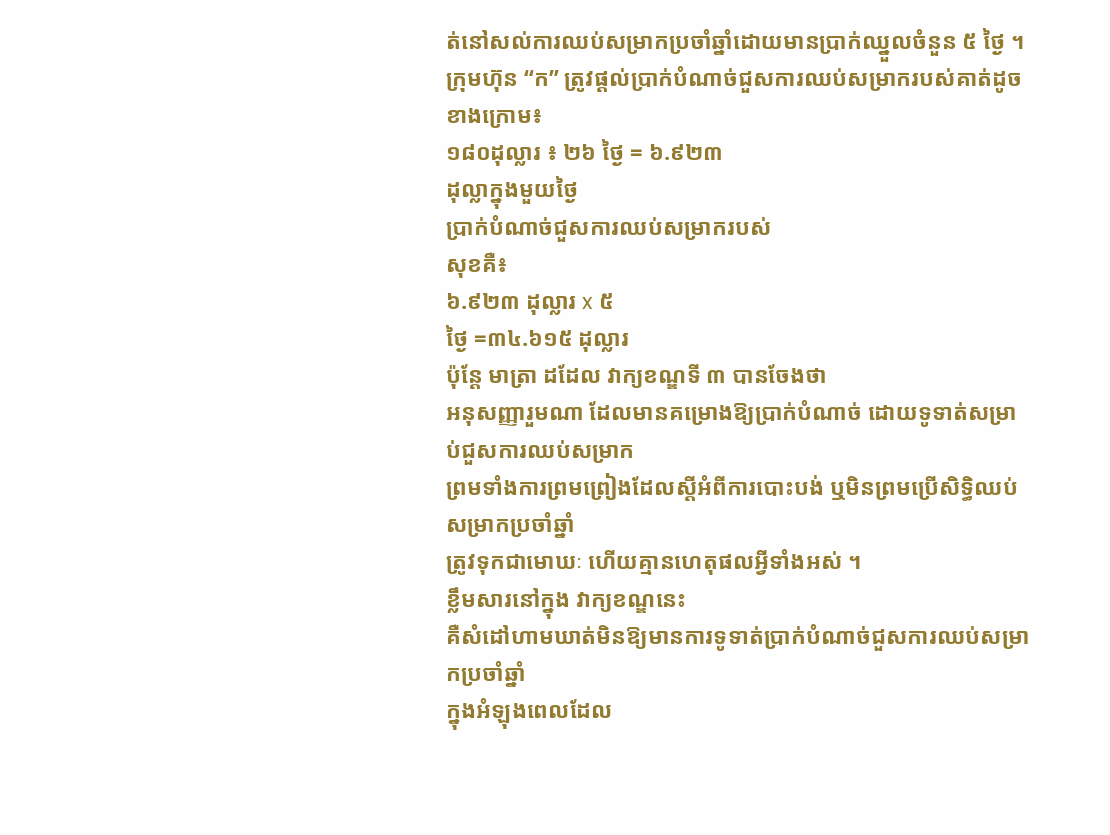ត់នៅសល់ការឈប់សម្រាកប្រចាំឆ្នាំដោយមានប្រាក់ឈ្នួលចំនួន ៥ ថ្ងៃ ។ ក្រុមហ៊ុន “ក” ត្រូវផ្ដល់ប្រាក់បំណាច់ជួសការឈប់សម្រាករបស់គាត់ដូចខាងក្រោម៖
១៨០ដុល្លារ ៖ ២៦ ថ្ងៃ = ៦.៩២៣
ដុល្លាក្នុងមួយថ្ងៃ
ប្រាក់បំណាច់ជួសការឈប់សម្រាករបស់
សុខគឺ៖
៦.៩២៣ ដុល្លារ x ៥
ថ្ងៃ =៣៤.៦១៥ ដុល្លារ
ប៉ុន្តែ មាត្រា ដដែល វាក្យខណ្ឌទី ៣ បានចែងថា
អនុសញ្ញារួមណា ដែលមានគម្រោងឱ្យប្រាក់បំណាច់ ដោយទូទាត់សម្រាប់ជួសការឈប់សម្រាក
ព្រមទាំងការព្រមព្រៀងដែលស្ដីអំពីការបោះបង់ ឬមិនព្រមប្រើសិទ្ធិឈប់សម្រាកប្រចាំឆ្នាំ
ត្រូវទុកជាមោឃៈ ហើយគ្មានហេតុផលអ្វីទាំងអស់ ។
ខ្លឹមសារនៅក្នុង វាក្យខណ្ឌនេះ
គឺសំដៅហាមឃាត់មិនឱ្យមានការទូទាត់ប្រាក់បំណាច់ជួសការឈប់សម្រាកប្រចាំឆ្នាំ
ក្នុងអំឡុងពេលដែល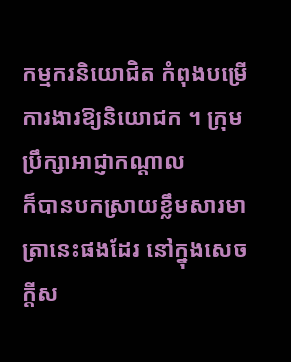កម្មករនិយោជិត កំពុងបម្រើការងារឱ្យនិយោជក ។ ក្រុមប្រឹក្សាអាជ្ញាកណ្ដាល
ក៏បានបកស្រាយខ្លឹមសារមាត្រានេះផងដែរ នៅក្នុងសេចក្ដីស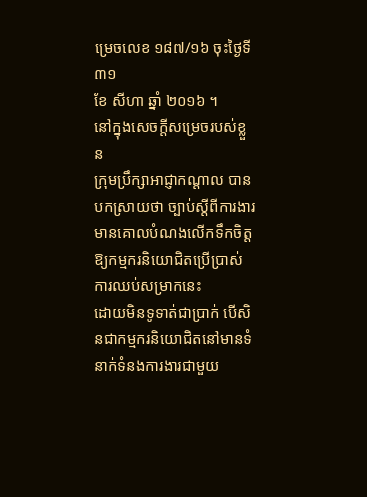ម្រេចលេខ ១៨៧/១៦ ចុះថ្ងៃទី ៣១
ខែ សីហា ឆ្នាំ ២០១៦ ។
នៅក្នុងសេចក្ដីសម្រេចរបស់ខ្លួន
ក្រុមប្រឹក្សាអាជ្ញាកណ្ដាល បានបកស្រាយថា ច្បាប់ស្ដីពីការងារ
មានគោលបំណងលើកទឹកចិត្តឱ្យកម្មករនិយោជិតប្រើប្រាស់ការឈប់សម្រាកនេះ
ដោយមិនទូទាត់ជាប្រាក់ បើសិនជាកម្មករនិយោជិតនៅមានទំនាក់ទំនងការងារជាមួយ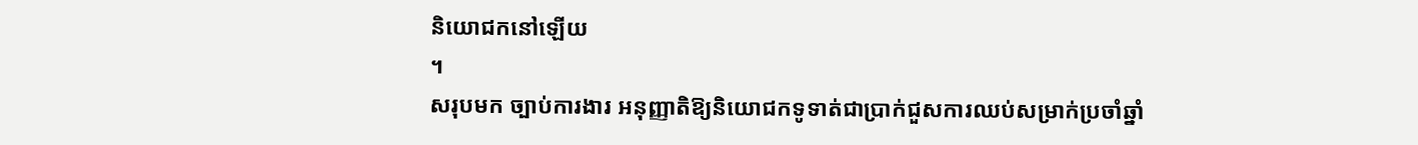និយោជកនៅឡើយ
។
សរុបមក ច្បាប់ការងារ អនុញ្ញាតិឱ្យនិយោជកទូទាត់ជាប្រាក់ជួសការឈប់សម្រាក់ប្រចាំឆ្នាំ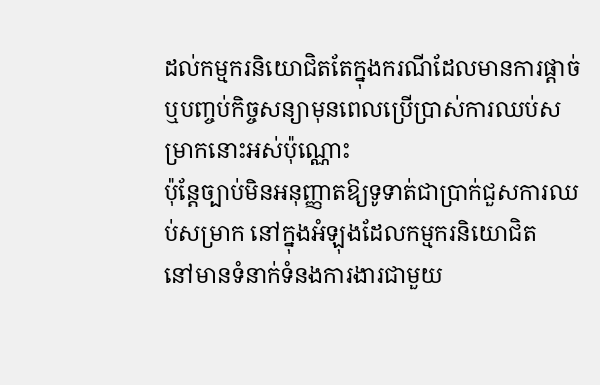ដល់កម្មករនិយោជិតតែក្នុងករណីដែលមានការផ្ដាច់ឬបញ្ចប់កិច្ចសន្យាមុនពេលប្រើប្រាស់ការឈប់សម្រាកនោះអស់ប៉ុណ្ណោះ
ប៉ុន្តែច្បាប់មិនអនុញ្ញាតឱ្យទូទាត់ជាប្រាក់ជួសការឈប់សម្រាក នៅក្នុងអំឡុងដែលកម្មករនិយោជិត
នៅមានទំនាក់ទំនងការងារជាមួយ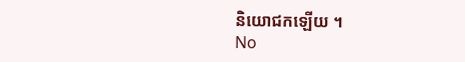និយោជកឡើយ ។
No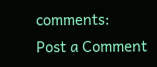comments:
Post a Comment